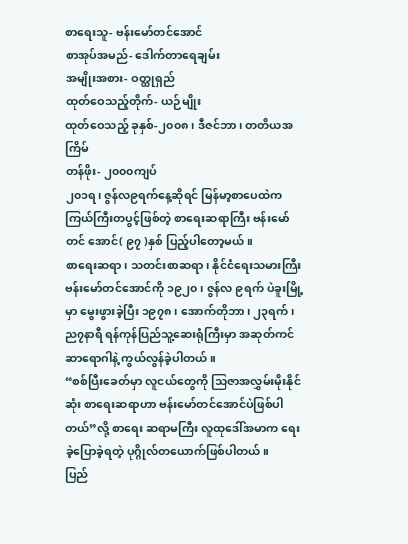စာရေးသူ- ဗန်းမော်တင်အောင်
စာအုပ်အမည်- ဒေါက်တာရေချမ်း
အမျိုးအစား- ဝတ္ထုရှည်
ထုတ်ဝေသည့်တိုက်- ယဉ်မျိုး
ထုတ်ဝေသည့် ခုနှစ်-၂၀၀၈၊ ဒီဇင်ဘာ၊ တတိယအကြိမ်
တန်ဖိုး- ၂၀၀၀ကျပ်
၂၀၁ရ၊ ဇွန်လ၉ရက်နေ့ဆိုရင် မြန်မာ့စာပေထဲက ကြယ်ကြီးတပွင့်ဖြစ်တဲ့ စာရေးဆရာကြီး ဗန်းမော်တင် အောင်( ၉၇ )နှစ် ပြည့်ပါတော့မယ်။
စာရေးဆရာ၊ သတင်းစာဆရာ၊ နိုင်ငံရေးသမားကြီး ဗန်းမော်တင်အောင်ကို ၁၉၂၀၊ ဇွန်လ ၉ရက် ပဲခူးမြို့မှာ မွေးဖွားခဲ့ပြီး ၁၉၇၈၊ အောက်တိုဘာ၊ ၂၃ရက်၊ ည၇နာရီ ရန်ကုန်ပြည်သူ့ဆေးရုံကြီးမှာ အဆုတ်ကင်ဆာရောဂါနဲ့ ကွယ်လွန်ခဲ့ပါတယ်။
“စစ်ပြီးခေတ်မှာ လူငယ်တွေကို သြဇာအလွှမ်းမိုးနိုင်ဆုံး စာရေးဆရာဟာ ဗန်းမော်တင်အောင်ပဲဖြစ်ပါတယ်”လို့ စာရေး ဆရာမကြီး လူထုဒေါ်အမာက ရေးခဲ့ပြောခဲ့ရတဲ့ ပုဂ္ဂိုလ်တယောက်ဖြစ်ပါတယ်။
ပြည်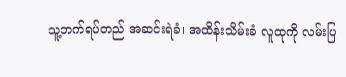သူ့ဘက်ရပ်တည် အဆင်းရဲခံ၊ အထိန်းသိမ်းခံ လူထုကို လမ်းပြ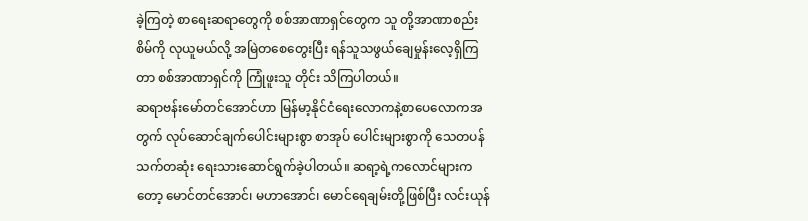ခဲ့ကြတဲ့ စာရေးဆရာတွေကို စစ်အာဏာရှင်တွေက သူ တို့အာဏာစည်းစိမ်ကို လုယူမယ်လို့ အမြဲတစေတွေးပြီး ရန်သူသဖွယ်ချေမှုန်းလေ့ရှိကြတာ စစ်အာဏာရှင်ကို ကြုံဖူးသူ တိုင်း သိကြပါတယ်။
ဆရာဗန်းမော်တင်အောင်ဟာ မြန်မာ့နိုင်ငံရေးလောကနဲ့စာပေလောကအတွက် လုပ်ဆောင်ချက်ပေါင်းများစွာ စာအုပ် ပေါင်းများစွာကို သေတပန်သက်တဆုံး ရေးသားဆောင်ရွက်ခဲ့ပါတယ်။ ဆရာ့ရဲ့ကလောင်များကတော့ မောင်တင်အောင်၊ မဟာအောင်၊ မောင်ရေချမ်းတို့ဖြစ်ပြီး လင်းယုန်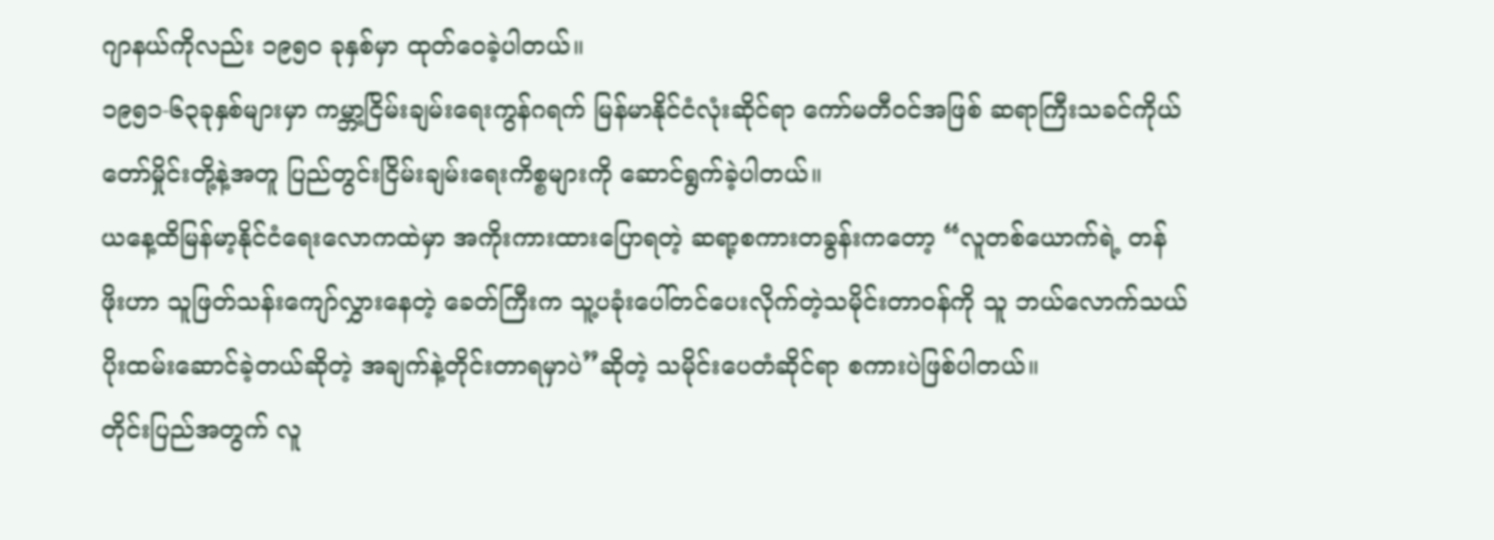ဂျာနယ်ကိုလည်း ၁၉၅၀ ခုနှစ်မှာ ထုတ်ဝေခဲ့ပါတယ်။
၁၉၅၁-၆၃ခုနှစ်များမှာ ကမ္ဘာ့ငြိမ်းချမ်းရေးကွန်ဂရက် မြန်မာနိုင်ငံလုံးဆိုင်ရာ ကော်မတီဝင်အဖြစ် ဆရာကြီးသခင်ကိုယ် တော်မှိုင်းတို့နဲ့အတူ ပြည်တွင်းငြိမ်းချမ်းရေးကိစ္စများကို ဆောင်ရွက်ခဲ့ပါတယ်။
ယနေ့ထိမြန်မာ့နိုင်ငံရေးလောကထဲမှာ အကိုးကားထားပြောရတဲ့ ဆရာ့စကားတခွန်းကတော့ “လူတစ်ယောက်ရဲ့ တန် ဖိုးဟာ သူဖြတ်သန်းကျော်လွှားနေတဲ့ ခေတ်ကြီးက သူ့ပခုံးပေါ်တင်ပေးလိုက်တဲ့သမိုင်းတာဝန်ကို သူ ဘယ်လောက်သယ် ပိုးထမ်းဆောင်ခဲ့တယ်ဆိုတဲ့ အချက်နဲ့တိုင်းတာရမှာပဲ”ဆိုတဲ့ သမိုင်းပေတံဆိုင်ရာ စကားပဲဖြစ်ပါတယ်။
တိုင်းပြည်အတွက် လူ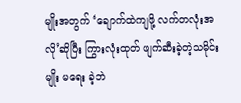မျိုးအတွက် ‘ချောက်ထဲကျဖို့ လက်တလုံးအလို’ဆိုပြီး ကြွားလုံးထုတ် ဖျက်ဆီးခဲ့တဲ့သမိုင်းမျိုး မရေး ခဲ့ဘဲ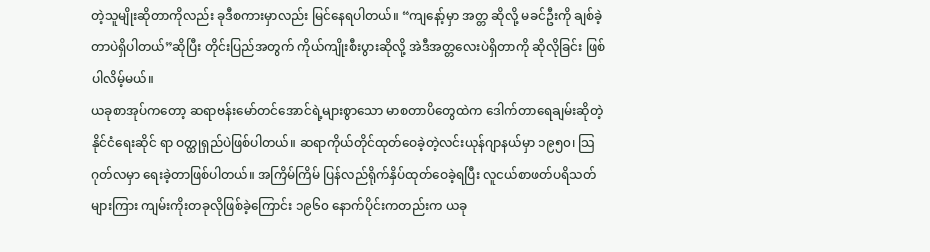တဲ့သူမျိုးဆိုတာကိုလည်း ခုဒီစကားမှာလည်း မြင်နေရပါတယ်။ “ကျနော့်မှာ အတ္တ ဆိုလို့ မခင်ဦးကို ချစ်ခဲ့တာပဲရှိပါတယ်”ဆိုပြီး တိုင်းပြည်အတွက် ကိုယ်ကျိုးစီးပွားဆိုလို့ အဲဒီအတ္တလေးပဲရှိတာကို ဆိုလိုခြင်း ဖြစ်ပါလိမ့်မယ်။
ယခုစာအုပ်ကတော့ ဆရာဗန်းမော်တင်အောင်ရဲ့များစွာသော မာစတာပိတွေထဲက ဒေါက်တာရေချမ်းဆိုတဲ့ နိုင်ငံရေးဆိုင် ရာ ဝတ္ထုရှည်ပဲဖြစ်ပါတယ်။ ဆရာကိုယ်တိုင်ထုတ်ဝေခဲ့တဲ့လင်းယုန်ဂျာနယ်မှာ ၁၉၅၀၊ သြဂုတ်လမှာ ရေးခဲ့တာဖြစ်ပါတယ်။ အကြိမ်ကြိမ် ပြန်လည်ရိုက်နှိပ်ထုတ်ဝေခဲ့ရပြီး လူငယ်စာဖတ်ပရိသတ်များကြား ကျမ်းကိုးတခုလိုဖြစ်ခဲ့ကြောင်း ၁၉၆၀ နောက်ပိုင်းကတည်းက ယခု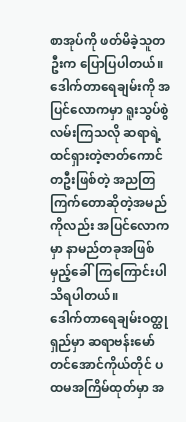စာအုပ်ကို ဖတ်မိခဲ့သူတဦးက ပြောပြပါတယ်။
ဒေါက်တာရေချမ်းကို အပြင်လောကမှာ ရူးသွပ်စွဲလမ်းကြသလို ဆရာရဲ့ထင်ရှားတဲ့ဇာတ်ကောင်တဦးဖြစ်တဲ့ အညတြ ကြက်တောဆိုတဲ့အမည်ကိုလည်း အပြင်လောကမှာ နာမည်တခုအဖြစ် မှည့်ခေါ်ကြကြောင်းပါသိရပါတယ်။
ဒေါက်တာရေချမ်းဝတ္ထုရှည်မှာ ဆရာဗန်းမော်တင်အောင်ကိုယ်တိုင် ပထမအကြိမ်ထုတ်မှာ အ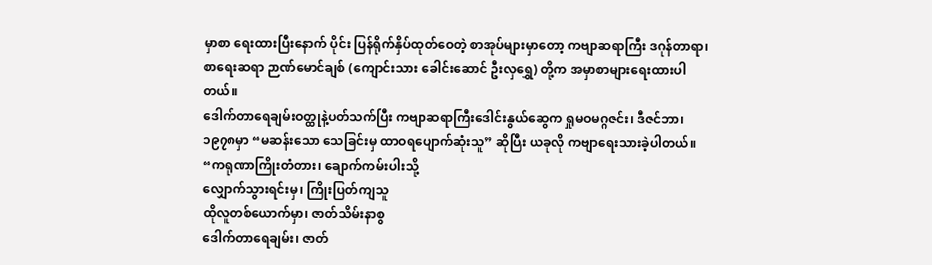မှာစာ ရေးထားပြီးနောက် ပိုင်း ပြန်ရိုက်နှိပ်ထုတ်ဝေတဲ့ စာအုပ်များမှာတော့ ကဗျာဆရာကြီး ဒဂုန်တာရာ၊ စာရေးဆရာ ဉာဏ်မောင်ချစ် (ကျောင်းသား ခေါင်းဆောင် ဦးလှရွှေ) တို့က အမှာစာများရေးထားပါတယ်။
ဒေါက်တာရေချမ်းဝတ္ထုနဲ့ပတ်သက်ပြီး ကဗျာဆရာကြီးဒေါင်းနွယ်ဆွေက ရှုမဝမဂ္ဂဇင်း၊ ဒီဇင်ဘာ၊ ၁၉၇၈မှာ “မဆန်းသော သေခြင်းမှ ထာဝရပျောက်ဆုံးသူ” ဆိုပြီး ယခုလို ကဗျာရေးသားခဲ့ပါတယ်။
“ကရုဏာကြိုးတံတား၊ ချောက်ကမ်းပါးသို့
လျှောက်သွားရင်းမှ၊ ကြိုးပြတ်ကျသူ
ထိုလူတစ်ယောက်မှာ၊ ဇာတ်သိမ်းနာစွ
ဒေါက်တာရေချမ်း၊ ဇာတ်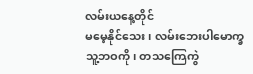လမ်းယနေ့တိုင်
မမေ့နိုင်သေး၊ လမ်းဘေးပါမောက္ခ
သူ့ဘဝကို၊ တသကြေကွဲ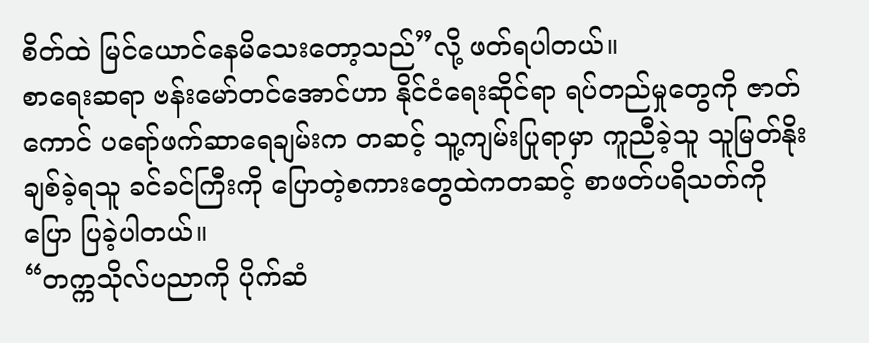စိတ်ထဲ မြင်ယောင်နေမိသေးတော့သည်”လို့ ဖတ်ရပါတယ်။
စာရေးဆရာ ဗန်းမော်တင်အောင်ဟာ နိုင်ငံရေးဆိုင်ရာ ရပ်တည်မှုတွေကို ဇာတ်ကောင် ပရော်ဖက်ဆာရေချမ်းက တဆင့် သူ့ကျမ်းပြုရာမှာ ကူညီခဲ့သူ သူမြတ်နိုးချစ်ခဲ့ရသူ ခင်ခင်ကြီးကို ပြောတဲ့စကားတွေထဲကတဆင့် စာဖတ်ပရိသတ်ကို ပြော ပြခဲ့ပါတယ်။
“တက္ကသိုလ်ပညာကို ပိုက်ဆံ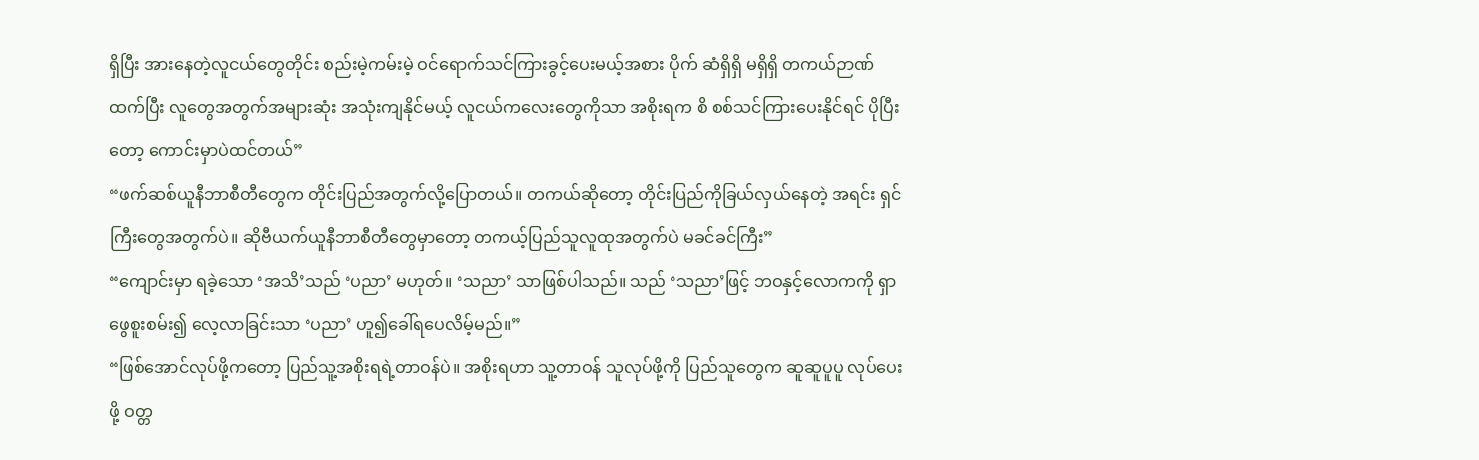ရှိပြီး အားနေတဲ့လူငယ်တွေတိုင်း စည်းမဲ့ကမ်းမဲ့ ဝင်ရောက်သင်ကြားခွင့်ပေးမယ့်အစား ပိုက် ဆံရှိရှိ မရှိရှိ တကယ်ဉာဏ်ထက်ပြီး လူတွေအတွက်အများဆုံး အသုံးကျနိုင်မယ့် လူငယ်ကလေးတွေကိုသာ အစိုးရက စိ စစ်သင်ကြားပေးနိုင်ရင် ပိုပြီးတော့ ကောင်းမှာပဲထင်တယ်”
“ဖက်ဆစ်ယူနီဘာစီတီတွေက တိုင်းပြည်အတွက်လို့ပြောတယ်။ တကယ်ဆိုတော့ တိုင်းပြည်ကိုခြယ်လှယ်နေတဲ့ အရင်း ရှင်ကြီးတွေအတွက်ပဲ။ ဆိုဗီယက်ယူနီဘာစီတီတွေမှာတော့ တကယ့်ပြည်သူလူထုအတွက်ပဲ မခင်ခင်ကြီး”
“ကျောင်းမှာ ရခဲ့သော ‘အသိ’သည် ‘ပညာ’ မဟုတ်။ ‘သညာ’ သာဖြစ်ပါသည်။ သည် ‘သညာ’ဖြင့် ဘဝနှင့်လောကကို ရှာဖွေစူးစမ်း၍ လေ့လာခြင်းသာ ‘ပညာ’ ဟူ၍ခေါ်ရပေလိမ့်မည်။”
“ဖြစ်အောင်လုပ်ဖို့ကတော့ ပြည်သူ့အစိုးရရဲ့တာဝန်ပဲ။ အစိုးရဟာ သူ့တာဝန် သူလုပ်ဖို့ကို ပြည်သူတွေက ဆူဆူပူပူ လုပ်ပေးဖို့ ဝတ္တ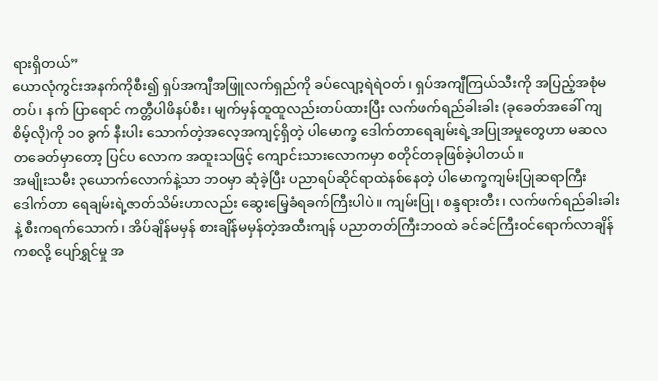ရားရှိတယ်”
ယောလုံကွင်းအနက်ကိုစီး၍ ရှပ်အကျီအဖြူလက်ရှည်ကို ခပ်လျော့ရဲရဲဝတ်၊ ရှပ်အကျီကြယ်သီးကို အပြည့်အစုံမတပ်၊ နက် ပြာရောင် ကတ္တီပါဖိနပ်စီး၊ မျက်မှန်ထူထူလည်းတပ်ထားပြီး လက်ဖက်ရည်ခါးခါး (ခုခေတ်အခေါ် ကျစိမ့်လို)ကို ၁၀ ခွက် နီးပါး သောက်တဲ့အလေ့အကျင့်ရှိတဲ့ ပါမောက္ခ ဒေါက်တာရေချမ်းရဲ့အပြုအမှုတွေဟာ မဆလတခေတ်မှာတော့ ပြင်ပ လောက အထူးသဖြင့် ကျောင်းသားလောကမှာ စတိုင်တခုဖြစ်ခဲ့ပါတယ်။
အမျိုးသမီး ၃ယောက်လောက်နဲ့သာ ဘဝမှာ ဆုံခဲ့ပြီး ပညာရပ်ဆိုင်ရာထဲနစ်နေတဲ့ ပါမောက္ခကျမ်းပြုဆရာကြီး ဒေါက်တာ ရေချမ်းရဲ့ဇာတ်သိမ်းဟာလည်း ဆွေးမြေ့ခံရခက်ကြီးပါပဲ။ ကျမ်းပြု၊ စန္ဒရားတီး၊ လက်ဖက်ရည်ခါးခါးနဲ့ စီးကရက်သောက်၊ အိပ်ချိန်မမှန် စားချိန်မမှန်တဲ့အထီးကျန် ပညာတတ်ကြီးဘဝထဲ ခင်ခင်ကြီးဝင်ရောက်လာချိန်ကစလို့ ပျော်ရွှင်မှု အ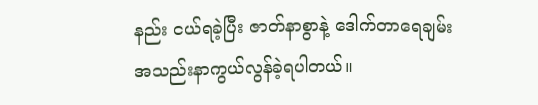နည်း ငယ်ရခဲ့ပြီး ဇာတ်နာစွာနဲ့ ဒေါက်တာရေချမ်း အသည်းနာကွယ်လွန်ခဲ့ရပါတယ်။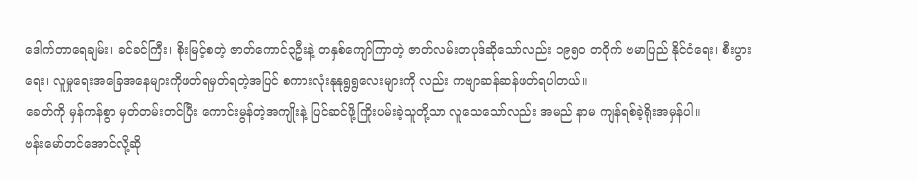ဒေါက်တာရေချမ်း၊ ခင်ခင်ကြီး၊ စိုးမြင့်စတဲ့ ဇာတ်ကောင်၃ဦးနဲ့ တနှစ်ကျော်ကြာတဲ့ ဇာတ်လမ်းတပုဒ်ဆိုသော်လည်း ၁၉၅၀ တဝိုက် ဗမာပြည် နိုင်ငံရေး၊ စီးပွားရေး၊ လူမှုရေးအခြေအနေများကိုဖတ်ရမှတ်ရတဲ့အပြင် စကားလုံးနုနုရွရွလေးများကို လည်း ကဗျာဆန်ဆန်ဖတ်ရပါတယ်။
ခေတ်ကို မှန်ကန်စွာ မှတ်တမ်းတင်ပြီး ကောင်းမွန်တဲ့အကျိုးနဲ့ ပြင်ဆင်ဖို့ကြိုးပမ်းခဲ့သူတို့သာ လူသေသော်လည်း အမည် နာမ ကျန်ရစ်ခဲ့ရိုးအမှန်ပါ။
ဗန်းမော်တင်အောင်လို့ဆို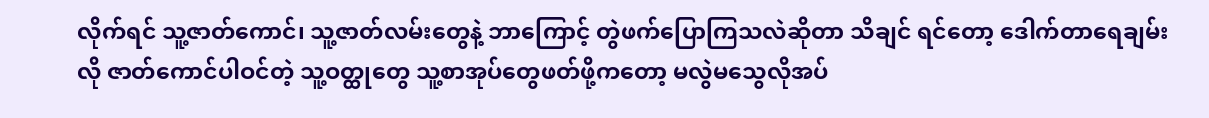လိုက်ရင် သူ့ဇာတ်ကောင်၊ သူ့ဇာတ်လမ်းတွေနဲ့ ဘာကြောင့် တွဲဖက်ပြောကြသလဲဆိုတာ သိချင် ရင်တော့ ဒေါက်တာရေချမ်းလို ဇာတ်ကောင်ပါဝင်တဲ့ သူ့ဝတ္ထုတွေ သူ့စာအုပ်တွေဖတ်ဖို့ကတော့ မလွဲမသွေလိုအပ်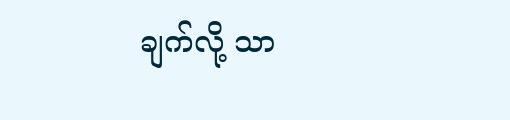ချက်လို့ သာ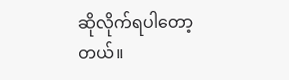ဆိုလိုက်ရပါတော့တယ်။